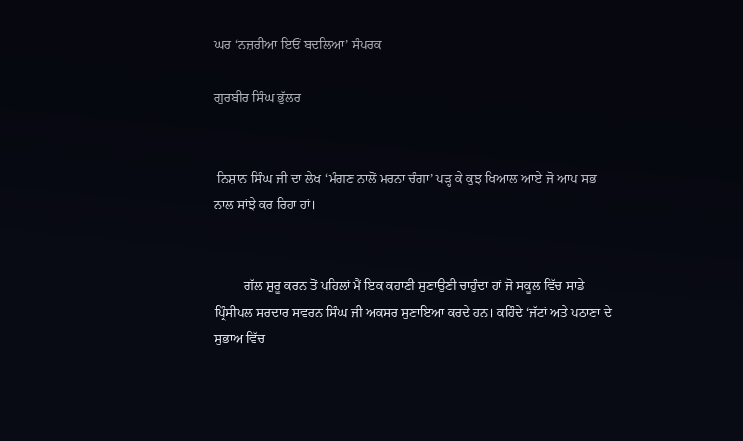ਘਰ ‘ਨਜ਼ਰੀਆ ਇਓਂ ਬਦਲਿਆ’ ਸੰਪਰਕ

ਗੁਰਬੀਰ ਸਿੰਘ ਭੁੱਲਰ


 ਨਿਸ਼ਾਨ ਸਿੰਘ ਜੀ ਦਾ ਲੇਖ ‘ਮੰਗਣ ਨਾਲੋਂ ਮਰਨਾ ਚੰਗਾ’ ਪੜ੍ਹ ਕੇ ਕੁਝ ਖਿਆਲ ਆਏ ਜੋ ਆਪ ਸਭ ਨਾਲ ਸਾਂਝੇ ਕਰ ਰਿਹਾ ਹਾਂ।


         ਗੱਲ ਸ਼ੁਰੂ ਕਰਨ ਤੋਂ ਪਹਿਲਾਂ ਮੈਂ ਇਕ ਕਹਾਣੀ ਸੁਣਾਉਣੀ ਚਾਹੁੰਦਾ ਹਾਂ ਜੋ ਸਕੂਲ ਵਿੱਚ ਸਾਡੇ ਪ੍ਰਿੰਸੀਪਲ ਸਰਦਾਰ ਸਵਰਨ ਸਿੰਘ ਜੀ ਅਕਸਰ ਸੁਣਾਇਆ ਕਰਦੇ ਹਨ। ਕਹਿੰਦੇ ‘ਜੱਟਾਂ ਅਤੇ ਪਠਾਣਾ ਦੇ ਸੁਭਾਅ ਵਿੱਚ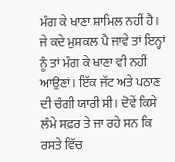ਮੰਗ ਕੇ ਖਾਣਾ ਸ਼ਾਮਿਲ ਨਹੀਂ ਹੈ। ਜੇ ਕਦੇ ਮੁਸ਼ਕਲ ਪੈ ਜਾਵੇ ਤਾਂ ਇਨ੍ਹਾਂ ਨੂੰ ਤਾਂ ਮੰਗ ਕੇ ਖਾਣਾ ਵੀ ਨਹੀਂ ਆਉਣਾਂ। ਇੱਕ ਜੱਟ ਅਤੇ ਪਠਾਣ ਦੀ ਚੰਗੀ ਯਾਰੀ ਸੀ। ਦੋਵੇਂ ਕਿਸੇ ਲੰਮੇ ਸਫ਼ਰ ਤੇ ਜਾ ਰਹੇ ਸਨ ਕਿ ਰਸਤੇ ਵਿੱਚ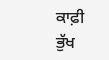ਕਾਫ਼ੀ ਭੁੱਖ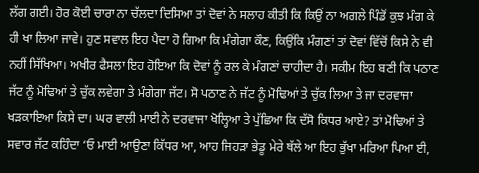ਲੱਗ ਗਈ। ਹੋਰ ਕੋਈ ਚਾਰਾ ਨਾ ਚੱਲਦਾ ਦਿਸਿਆ ਤਾਂ ਦੋਵਾਂ ਨੇ ਸਲਾਹ ਕੀਤੀ ਕਿ ਕਿਉਂ ਨਾ ਅਗਲੇ ਪਿੰਡੋਂ ਕੁਝ ਮੰਗ ਕੇ ਹੀ ਖਾ ਲਿਆ ਜਾਵੇ। ਹੁਣ ਸਵਾਲ ਇਹ ਪੈਦਾ ਹੋ ਗਿਆ ਕਿ ਮੰਗੇਗਾ ਕੌਣ, ਕਿਉਂਕਿ ਮੰਗਣਾਂ ਤਾਂ ਦੋਵਾਂ ਵਿੱਚੋਂ ਕਿਸੇ ਨੇ ਵੀ ਨਹੀਂ ਸਿੱਖਿਆ। ਅਖੀਰ ਫੈਸਲਾ ਇਹ ਹੋਇਆ ਕਿ ਦੋਵਾਂ ਨੂੰ ਰਲ ਕੇ ਮੰਗਣਾਂ ਚਾਹੀਦਾ ਹੈ। ਸਕੀਮ ਇਹ ਬਣੀ ਕਿ ਪਠਾਣ ਜੱਟ ਨੂੰ ਮੋਢਿਆਂ ਤੇ ਚੁੱਕ ਲਵੇਗਾ ਤੇ ਮੰਗੇਗਾ ਜੱਟ। ਸੋ ਪਠਾਣ ਨੇ ਜੱਟ ਨੂੰ ਮੋਢਿਆਂ ਤੇ ਚੁੱਕ ਲਿਆ ਤੇ ਜਾ ਦਰਵਾਜਾ ਖੜਕਾਇਆ ਕਿਸੇ ਦਾ। ਘਰ ਵਾਲੀ ਮਾਈ ਨੇ ਦਰਵਾਜਾ ਖੋਲ੍ਹਿਆ ਤੇ ਪੁੱਛਿਆ ਕਿ ਦੱਸੋ ਕਿਧਰ ਆਏ? ਤਾਂ ਮੋਢਿਆਂ ਤੇ ਸਵਾਰ ਜੱਟ ਕਹਿੰਦਾ ‘ਓ ਮਾਈ ਆਉਣਾ ਕਿੱਧਰ ਆ, ਆਹ ਜਿਹੜਾ ਭੇਡੂ ਮੇਰੇ ਥੱਲੇ ਆ ਇਹ ਭੁੱਖਾ ਮਰਿਆ ਪਿਆ ਈ,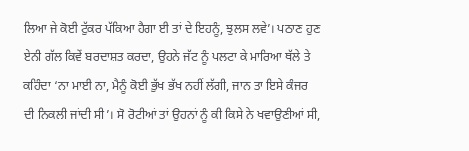ਲਿਆ ਜੇ ਕੋਈ ਟੁੱਕਰ ਪੱਕਿਆ ਹੈਗਾ ਈ ਤਾਂ ਦੇ ਇਹਨੂੰ, ਝੁਲਸ ਲਵੇ’। ਪਠਾਣ ਹੁਣ ਏਨੀ ਗੱਲ ਕਿਵੇਂ ਬਰਦਾਸ਼ਤ ਕਰਦਾ, ਉਹਨੇ ਜੱਟ ਨੂੰ ਪਲਟਾ ਕੇ ਮਾਰਿਆ ਥੱਲੇ ਤੇ ਕਹਿੰਦਾ ‘ਨਾ ਮਾਈ ਨਾ, ਮੈਨੂੰ ਕੋਈ ਭੁੱਖ ਭੱਖ ਨਹੀਂ ਲੱਗੀ, ਜਾਨ ਤਾ ਇਸੇ ਕੰਜਰ ਦੀ ਨਿਕਲੀ ਜਾਂਦੀ ਸੀ’। ਸੋ ਰੋਟੀਆਂ ਤਾਂ ਉਹਨਾਂ ਨੂੰ ਕੀ ਕਿਸੇ ਨੇ ਖਵਾਉਣੀਆਂ ਸੀ,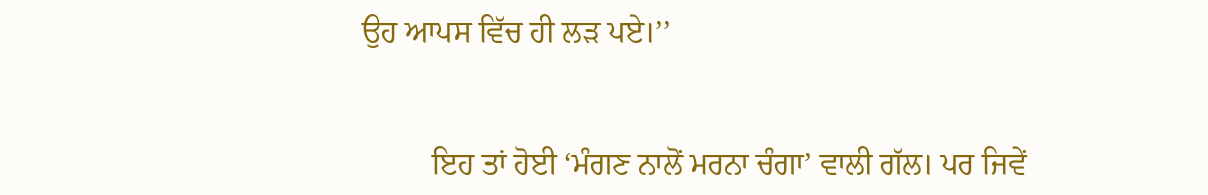ਉਹ ਆਪਸ ਵਿੱਚ ਹੀ ਲੜ ਪਏ।’’


         ਇਹ ਤਾਂ ਹੋਈ ‘ਮੰਗਣ ਨਾਲੋਂ ਮਰਨਾ ਚੰਗਾ’ ਵਾਲੀ ਗੱਲ। ਪਰ ਜਿਵੇਂ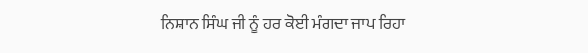ਨਿਸ਼ਾਨ ਸਿੰਘ ਜੀ ਨੂੰ ਹਰ ਕੋਈ ਮੰਗਦਾ ਜਾਪ ਰਿਹਾ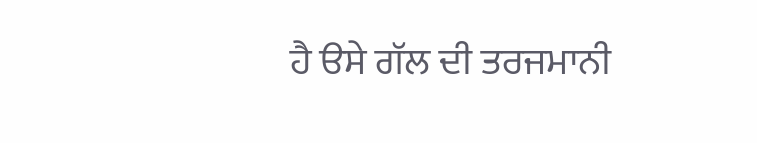ਹੈ ੳਸੇ ਗੱਲ ਦੀ ਤਰਜਮਾਨੀ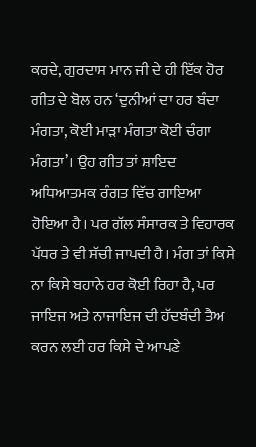ਕਰਦੇ, ਗੁਰਦਾਸ ਮਾਨ ਜੀ ਦੇ ਹੀ ਇੱਕ ਹੋਰ ਗੀਤ ਦੇ ਬੋਲ ਹਨ ‘ਦੁਨੀਆਂ ਦਾ ਹਰ ਬੰਦਾ ਮੰਗਤਾ, ਕੋਈ ਮਾੜਾ ਮੰਗਤਾ ਕੋਈ ਚੰਗਾ ਮੰਗਤਾ’। ਉਹ ਗੀਤ ਤਾਂ ਸ਼ਾਇਦ ਅਧਿਆਤਮਕ ਰੰਗਤ ਵਿੱਚ ਗਾਇਆ ਹੋਇਆ ਹੈ। ਪਰ ਗੱਲ ਸੰਸਾਰਕ ਤੇ ਵਿਹਾਰਕ ਪੱਧਰ ਤੇ ਵੀ ਸੱਚੀ ਜਾਪਦੀ ਹੈ। ਮੰਗ ਤਾਂ ਕਿਸੇ ਨਾ ਕਿਸੇ ਬਹਾਨੇ ਹਰ ਕੋਈ ਰਿਹਾ ਹੈ, ਪਰ ਜਾਇਜ ਅਤੇ ਨਾਜਾਇਜ ਦੀ ਹੱਦਬੰਦੀ ਤੈਅ ਕਰਨ ਲਈ ਹਰ ਕਿਸੇ ਦੇ ਆਪਣੇ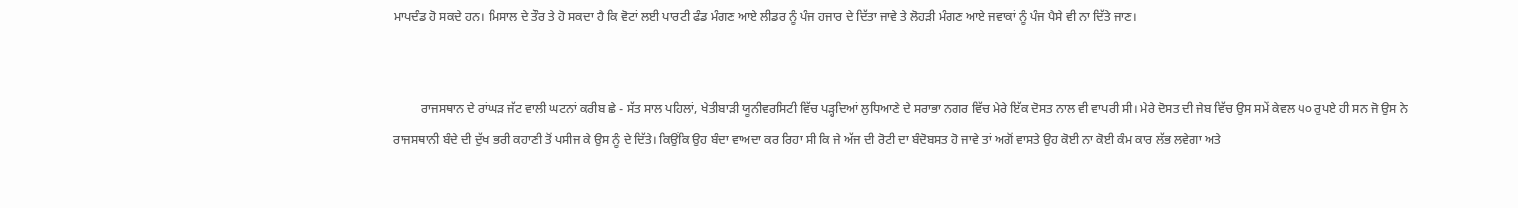ਮਾਪਦੰਡ ਹੋ ਸਕਦੇ ਹਨ। ਮਿਸਾਲ ਦੇ ਤੌਰ ਤੇ ਹੋ ਸਕਦਾ ਹੈ ਕਿ ਵੋਟਾਂ ਲਈ ਪਾਰਟੀ ਫੰਡ ਮੰਗਣ ਆਏ ਲੀਡਰ ਨੂੰ ਪੰਜ ਹਜਾਰ ਦੇ ਦਿੱਤਾ ਜਾਵੇ ਤੇ ਲੋਹੜੀ ਮੰਗਣ ਆਏ ਜਵਾਕਾਂ ਨੂੰ ਪੰਜ ਪੈਸੇ ਵੀ ਨਾ ਦਿੱਤੇ ਜਾਣ।


         ਰਾਜਸਥਾਨ ਦੇ ਰਾਂਘੜ ਜੱਟ ਵਾਲੀ ਘਟਨਾਂ ਕਰੀਬ ਛੇ - ਸੱਤ ਸਾਲ ਪਹਿਲਾਂ, ਖੇਤੀਬਾੜੀ ਯੂਨੀਵਰਸਿਟੀ ਵਿੱਚ ਪੜ੍ਹਦਿਆਂ ਲੁਧਿਆਣੇ ਦੇ ਸਰਾਭਾ ਨਗਰ ਵਿੱਚ ਮੇਰੇ ਇੱਕ ਦੋਸਤ ਨਾਲ ਵੀ ਵਾਪਰੀ ਸੀ। ਮੇਰੇ ਦੋਸਤ ਦੀ ਜੇਬ ਵਿੱਚ ਉਸ ਸਮੇਂ ਕੇਵਲ ੫੦ ਰੁਪਏ ਹੀ ਸਨ ਜੋ ਉਸ ਨੇ ਰਾਜਸਥਾਨੀ ਬੰਦੇ ਦੀ ਦੁੱਖ ਭਰੀ ਕਹਾਣੀ ਤੋਂ ਪਸੀਜ ਕੇ ਉਸ ਨੂੰ ਦੇ ਦਿੱਤੇ। ਕਿਉਂਕਿ ਉਹ ਬੰਦਾ ਵਾਅਦਾ ਕਰ ਰਿਹਾ ਸੀ ਕਿ ਜੇ ਅੱਜ ਦੀ ਰੋਟੀ ਦਾ ਬੰਦੋਬਸਤ ਹੋ ਜਾਵੇ ਤਾਂ ਅਗੋਂ ਵਾਸਤੇ ਉਹ ਕੋਈ ਨਾ ਕੋਈ ਕੰਮ ਕਾਰ ਲੱਭ ਲਵੇਗਾ ਅਤੇ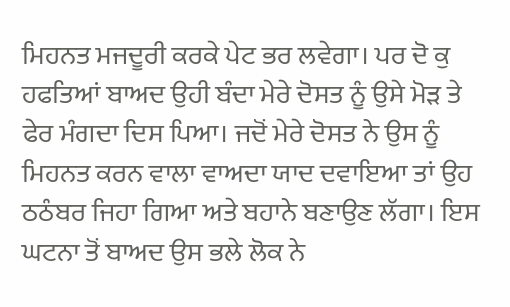ਮਿਹਨਤ ਮਜਦੂਰੀ ਕਰਕੇ ਪੇਟ ਭਰ ਲਵੇਗਾ। ਪਰ ਦੋ ਕੁ ਹਫਤਿਆਂ ਬਾਅਦ ਉਹੀ ਬੰਦਾ ਮੇਰੇ ਦੋਸਤ ਨੂੰ ਉਸੇ ਮੋੜ ਤੇ ਫੇਰ ਮੰਗਦਾ ਦਿਸ ਪਿਆ। ਜਦੋਂ ਮੇਰੇ ਦੋਸਤ ਨੇ ਉਸ ਨੂੰ ਮਿਹਨਤ ਕਰਨ ਵਾਲਾ ਵਾਅਦਾ ਯਾਦ ਦਵਾਇਆ ਤਾਂ ਉਹ ਠਠੰਬਰ ਜਿਹਾ ਗਿਆ ਅਤੇ ਬਹਾਨੇ ਬਣਾਉਣ ਲੱਗਾ। ਇਸ ਘਟਨਾ ਤੋਂ ਬਾਅਦ ਉਸ ਭਲੇ ਲੋਕ ਨੇ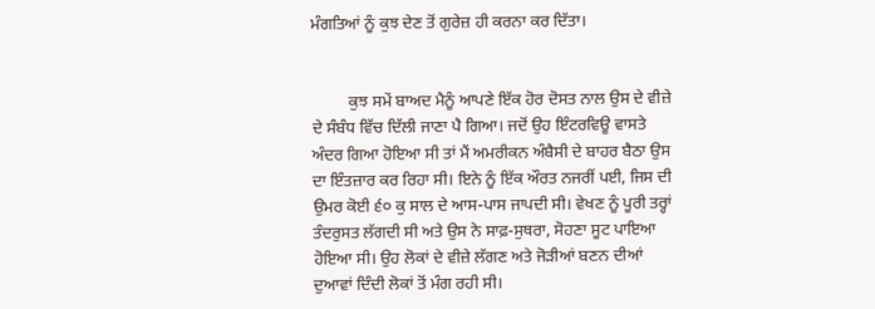ਮੰਗਤਿਆਂ ਨੂੰ ਕੁਝ ਦੇਣ ਤੋਂ ਗੁਰੇਜ਼ ਹੀ ਕਰਨਾ ਕਰ ਦਿੱਤਾ।


         ਕੁਝ ਸਮੇਂ ਬਾਅਦ ਮੈਨੂੰ ਆਪਣੇ ਇੱਕ ਹੋਰ ਦੋਸਤ ਨਾਲ ਉਸ ਦੇ ਵੀਜ਼ੇ ਦੇ ਸੰਬੰਧ ਵਿੱਚ ਦਿੱਲੀ ਜਾਣਾ ਪੈ ਗਿਆ। ਜਦੋਂ ਉਹ ਇੰਟਰਵਿਊ ਵਾਸਤੇ ਅੰਦਰ ਗਿਆ ਹੋਇਆ ਸੀ ਤਾਂ ਮੈਂ ਅਮਰੀਕਨ ਅੰਬੈਸੀ ਦੇ ਬਾਹਰ ਬੈਠਾ ਉਸ ਦਾ ਇੰਤਜ਼ਾਰ ਕਰ ਰਿਹਾ ਸੀ। ਇਨੇ ਨੂੰ ਇੱਕ ਔਰਤ ਨਜਰੀਂ ਪਈ, ਜਿਸ ਦੀ ਉਮਰ ਕੋਈ ੬੦ ਕੁ ਸਾਲ ਦੇ ਆਸ-ਪਾਸ ਜਾਪਦੀ ਸੀ। ਵੇਖਣ ਨੂੰ ਪੂਰੀ ਤਰ੍ਹਾਂ ਤੰਦਰੁਸਤ ਲੱਗਦੀ ਸੀ ਅਤੇ ਉਸ ਨੇ ਸਾਫ਼-ਸੁਥਰਾ, ਸੋਹਣਾ ਸੂਟ ਪਾਇਆ ਹੋਇਆ ਸੀ। ਉਹ ਲੋਕਾਂ ਦੇ ਵੀਜ਼ੇ ਲੱਗਣ ਅਤੇ ਜੋੜੀਆਂ ਬਣਨ ਦੀਆਂ ਦੁਆਵਾਂ ਦਿੰਦੀ ਲੋਕਾਂ ਤੋਂ ਮੰਗ ਰਹੀ ਸੀ।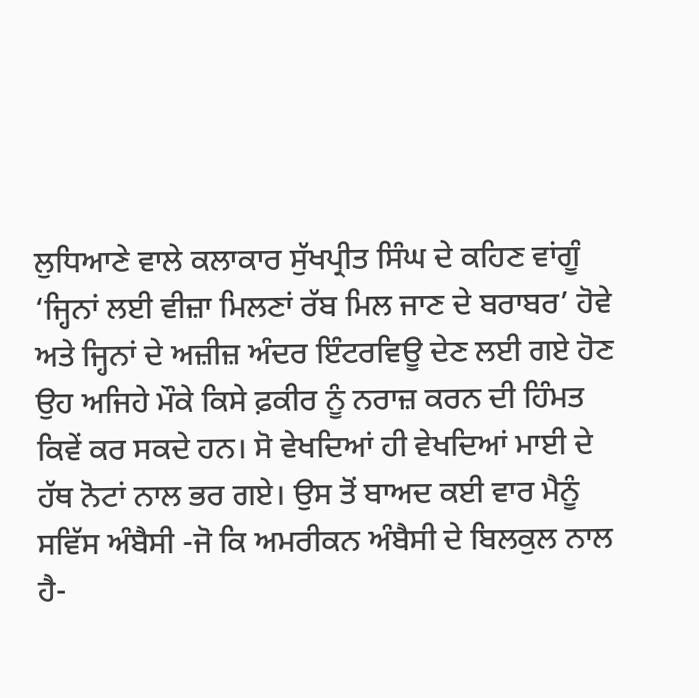ਲੁਧਿਆਣੇ ਵਾਲੇ ਕਲਾਕਾਰ ਸੁੱਖਪ੍ਰੀਤ ਸਿੰਘ ਦੇ ਕਹਿਣ ਵਾਂਗੂੰ ‘ਜ੍ਹਿਨਾਂ ਲਈ ਵੀਜ਼ਾ ਮਿਲਣਾਂ ਰੱਬ ਮਿਲ ਜਾਣ ਦੇ ਬਰਾਬਰ’ ਹੋਵੇ ਅਤੇ ਜ੍ਹਿਨਾਂ ਦੇ ਅਜ਼ੀਜ਼ ਅੰਦਰ ਇੰਟਰਵਿਊ ਦੇਣ ਲਈ ਗਏ ਹੋਣ ਉਹ ਅਜਿਹੇ ਮੌਕੇ ਕਿਸੇ ਫ਼ਕੀਰ ਨੂੰ ਨਰਾਜ਼ ਕਰਨ ਦੀ ਹਿੰਮਤ ਕਿਵੇਂ ਕਰ ਸਕਦੇ ਹਨ। ਸੋ ਵੇਖਦਿਆਂ ਹੀ ਵੇਖਦਿਆਂ ਮਾਈ ਦੇ ਹੱਥ ਨੋਟਾਂ ਨਾਲ ਭਰ ਗਏ। ਉਸ ਤੋਂ ਬਾਅਦ ਕਈ ਵਾਰ ਮੈਨੂੰ ਸਵਿੱਸ ਅੰਬੈਸੀ -ਜੋ ਕਿ ਅਮਰੀਕਨ ਅੰਬੈਸੀ ਦੇ ਬਿਲਕੁਲ ਨਾਲ ਹੈ-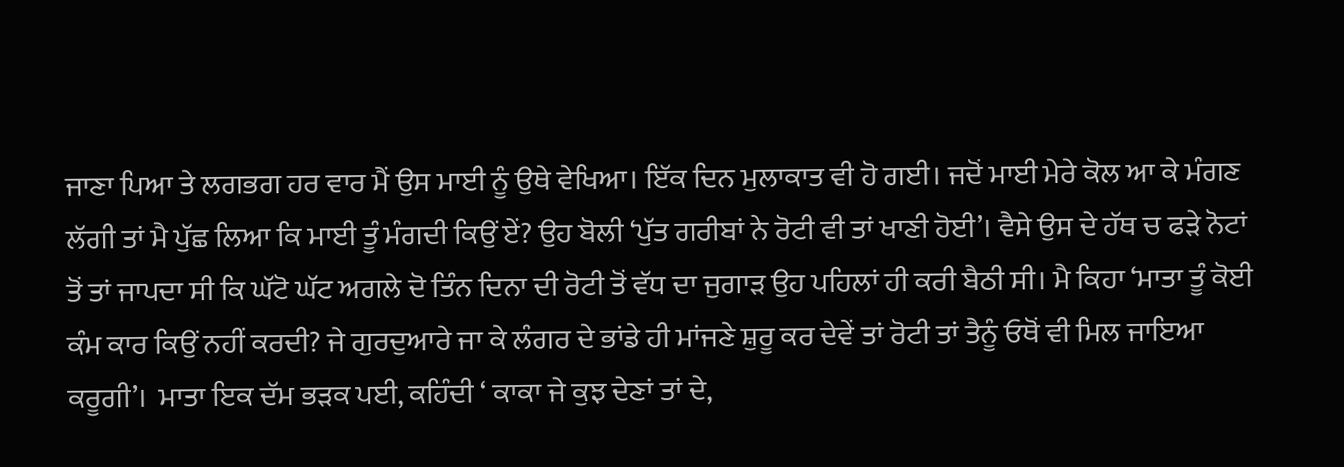ਜਾਣਾ ਪਿਆ ਤੇ ਲਗਭਗ ਹਰ ਵਾਰ ਮੈਂ ਉਸ ਮਾਈ ਨੂੰ ਉਥੇ ਵੇਖਿਆ। ਇੱਕ ਦਿਨ ਮੁਲਾਕਾਤ ਵੀ ਹੋ ਗਈ। ਜਦੋਂ ਮਾਈ ਮੇਰੇ ਕੋਲ ਆ ਕੇ ਮੰਗਣ ਲੱਗੀ ਤਾਂ ਮੈ ਪੁੱਛ ਲਿਆ ਕਿ ਮਾਈ ਤੂੰ ਮੰਗਦੀ ਕਿਉਂ ਏਂ? ਉਹ ਬੋਲੀ ‘ਪੁੱਤ ਗਰੀਬਾਂ ਨੇ ਰੋਟੀ ਵੀ ਤਾਂ ਖਾਣੀ ਹੋਈ’। ਵੈਸੇ ਉਸ ਦੇ ਹੱਥ ਚ ਫੜੇ ਨੋਟਾਂ ਤੋਂ ਤਾਂ ਜਾਪਦਾ ਸੀ ਕਿ ਘੱਟੋ ਘੱਟ ਅਗਲੇ ਦੋ ਤਿੰਨ ਦਿਨਾ ਦੀ ਰੋਟੀ ਤੋਂ ਵੱਧ ਦਾ ਜੁਗਾੜ ਉਹ ਪਹਿਲਾਂ ਹੀ ਕਰੀ ਬੈਠੀ ਸੀ। ਮੈ ਕਿਹਾ ‘ਮਾਤਾ ਤੂੰ ਕੋਈ ਕੰਮ ਕਾਰ ਕਿਉਂ ਨਹੀਂ ਕਰਦੀ? ਜੇ ਗੁਰਦੁਆਰੇ ਜਾ ਕੇ ਲੰਗਰ ਦੇ ਭਾਂਡੇ ਹੀ ਮਾਂਜਣੇ ਸ਼ੁਰੂ ਕਰ ਦੇਵੇਂ ਤਾਂ ਰੋਟੀ ਤਾਂ ਤੈਨੂੰ ਓਥੋਂ ਵੀ ਮਿਲ ਜਾਇਆ ਕਰੂਗੀ’।  ਮਾਤਾ ਇਕ ਦੱਮ ਭੜਕ ਪਈ, ਕਹਿੰਦੀ ‘ ਕਾਕਾ ਜੇ ਕੁਝ ਦੇਣਾਂ ਤਾਂ ਦੇ,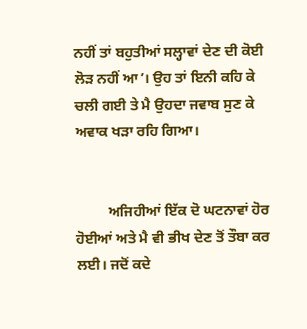ਨਹੀਂ ਤਾਂ ਬਹੁਤੀਆਂ ਸਲ੍ਹਾਵਾਂ ਦੇਣ ਦੀ ਕੋਈ ਲੋੜ ਨਹੀਂ ਆ’। ਉਹ ਤਾਂ ਇਨੀ ਕਹਿ ਕੇ ਚਲੀ ਗਈ ਤੇ ਮੈ ਉਹਦਾ ਜਵਾਬ ਸੁਣ ਕੇ ਅਵਾਕ ਖੜਾ ਰਹਿ ਗਿਆ।


         ਅਜਿਹੀਆਂ ਇੱਕ ਦੋ ਘਟਨਾਵਾਂ ਹੋਰ ਹੋਈਆਂ ਅਤੇ ਮੈ ਵੀ ਭੀਖ ਦੇਣ ਤੋਂ ਤੌਬਾ ਕਰ ਲਈ। ਜਦੋਂ ਕਦੇ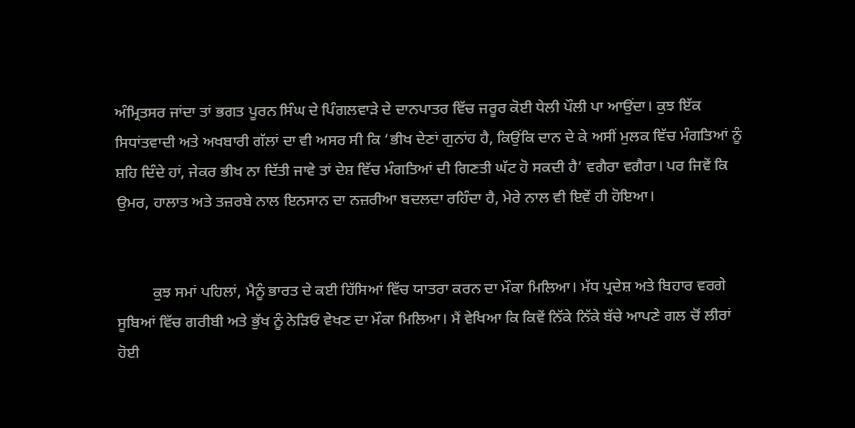ਅੰਮ੍ਰਿਤਸਰ ਜਾਂਦਾ ਤਾਂ ਭਗਤ ਪੂਰਨ ਸਿੰਘ ਦੇ ਪਿੰਗਲਵਾੜੇ ਦੇ ਦਾਨਪਾਤਰ ਵਿੱਚ ਜਰੂਰ ਕੋਈ ਧੇਲੀ ਪੌਲੀ ਪਾ ਆਉਂਦਾ। ਕੁਝ ਇੱਕ ਸਿਧਾਂਤਵਾਦੀ ਅਤੇ ਅਖਬਾਰੀ ਗੱਲਾਂ ਦਾ ਵੀ ਅਸਰ ਸੀ ਕਿ ‘ਭੀਖ ਦੇਣਾਂ ਗੁਨਾਂਹ ਹੈ, ਕਿਉਂਕਿ ਦਾਨ ਦੇ ਕੇ ਅਸੀਂ ਮੁਲਕ ਵਿੱਚ ਮੰਗਤਿਆਂ ਨੂੰ ਸ਼ਹਿ ਦਿੰਦੇ ਹਾਂ, ਜੇਕਰ ਭੀਖ ਨਾ ਦਿੱਤੀ ਜਾਵੇ ਤਾਂ ਦੇਸ਼ ਵਿੱਚ ਮੰਗਤਿਆਂ ਦੀ ਗਿਣਤੀ ਘੱਟ ਹੋ ਸਕਦੀ ਹੈ’ ਵਗੈਰਾ ਵਗੈਰਾ। ਪਰ ਜਿਵੇਂ ਕਿ ਉਮਰ, ਹਾਲਾਤ ਅਤੇ ਤਜ਼ਰਬੇ ਨਾਲ ਇਨਸਾਨ ਦਾ ਨਜ਼ਰੀਆ ਬਦਲਦਾ ਰਹਿੰਦਾ ਹੈ, ਮੇਰੇ ਨਾਲ ਵੀ ਇਵੇਂ ਹੀ ਹੋਇਆ।


         ਕੁਝ ਸਮਾਂ ਪਹਿਲਾਂ, ਮੈਨੂੰ ਭਾਰਤ ਦੇ ਕਈ ਹਿੱਸਿਆਂ ਵਿੱਚ ਯਾਤਰਾ ਕਰਨ ਦਾ ਮੌਕਾ ਮਿਲਿਆ। ਮੱਧ ਪ੍ਰਦੇਸ਼ ਅਤੇ ਬਿਹਾਰ ਵਰਗੇ ਸੂਬਿਆਂ ਵਿੱਚ ਗਰੀਬੀ ਅਤੇ ਭੁੱਖ ਨੂੰ ਨੇੜਿਓਂ ਵੇਖਣ ਦਾ ਮੌਕਾ ਮਿਲਿਆ। ਮੈਂ ਵੇਖਿਆ ਕਿ ਕਿਵੇਂ ਨਿੱਕੇ ਨਿੱਕੇ ਬੱਚੇ ਆਪਣੇ ਗਲ ਚੋਂ ਲੀਰਾਂ ਹੋਈ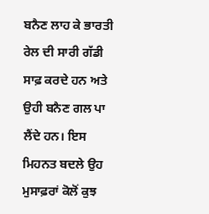ਬਨੈਣ ਲਾਹ ਕੇ ਭਾਰਤੀ ਰੇਲ ਦੀ ਸਾਰੀ ਗੱਡੀ ਸਾਫ਼ ਕਰਦੇ ਹਨ ਅਤੇ ਉਹੀ ਬਨੈਣ ਗਲ ਪਾ ਲੈਂਦੇ ਹਨ। ਇਸ ਮਿਹਨਤ ਬਦਲੇ ਉਹ ਮੁਸਾਫ਼ਰਾਂ ਕੋਲੋਂ ਕੁਝ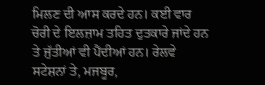ਮਿਲਣ ਦੀ ਆਸ ਕਰਦੇ ਹਨ। ਕਈ ਵਾਰ ਚੋਰੀ ਦੇ ਇਲਜ਼ਾਮ ਤਹਿਤ ਦੁਤਕਾਰੇ ਜਾਂਦੇ ਹਨ ਤੇ ਜੁੱਤੀਆਂ ਵੀ ਪੈਂਦੀਆਂ ਹਨ। ਰੇਲਵੇ ਸਟੇਸ਼ਨਾਂ ਤੇ, ਮਜਬੂਰ,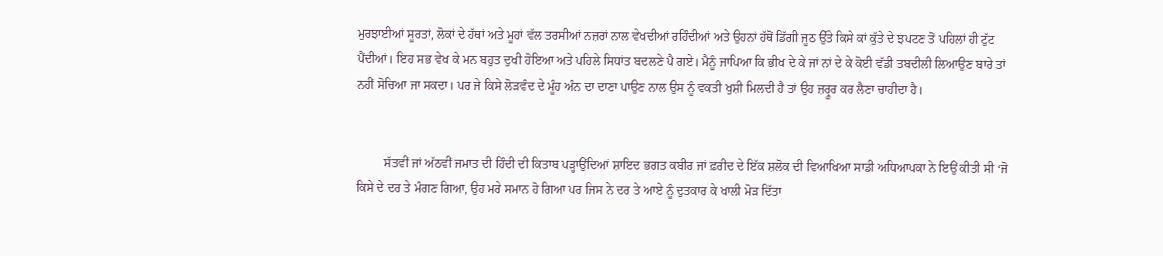ਮੁਰਝਾਈਆਂ ਸੂਰਤਾਂ, ਲੋਕਾਂ ਦੇ ਹੱਥਾਂ ਅਤੇ ਮੂਹਾਂ ਵੱਲ ਤਰਸੀਆਂ ਨਜ਼ਰਾਂ ਨਾਲ ਵੇਖਦੀਆਂ ਰਹਿੰਦੀਆਂ ਅਤੇ ਉਹਨਾਂ ਹੱਥੋਂ ਡਿੱਗੀ ਜੂਠ ਉੱਤੇ ਕਿਸੇ ਕਾਂ ਕੁੱਤੇ ਦੇ ਝਪਟਣ ਤੋਂ ਪਹਿਲਾਂ ਹੀ ਟੁੱਟ ਪੈਂਦੀਆਂ। ਇਹ ਸਭ ਵੇਖ ਕੇ ਮਨ ਬਹੁਤ ਦੁਖੀ ਹੋਇਆ ਅਤੇ ਪਹਿਲੇ ਸਿਧਾਂਤ ਬਦਲਣੇ ਪੈ ਗਏ। ਮੈਨੂੰ ਜਾਪਿਆ ਕਿ ਭੀਖ ਦੇ ਕੇ ਜਾਂ ਨਾਂ ਦੇ ਕੇ ਕੋਈ ਵੱਡੀ ਤਬਦੀਲੀ ਲਿਆਉਣ ਬਾਰੇ ਤਾਂ ਨਹੀਂ ਸੋਚਿਆ ਜਾ ਸਕਦਾ। ਪਰ ਜੇ ਕਿਸੇ ਲੋੜਵੰਦ ਦੇ ਮੂੰਹ ਅੰਨ ਦਾ ਦਾਣਾ ਪਾਉਣ ਨਾਲ ਉਸ ਨੂੰ ਵਕਤੀ ਖੁਸ਼ੀ ਮਿਲਦੀ ਹੈ ਤਾਂ ਉਹ ਜ਼ਰ੍ਰੂਰ ਕਰ ਲੈਣਾ ਚਾਹੀਦਾ ਹੈ।


         ਸੱਤਵੀਂ ਜਾਂ ਅੱਠਵੀਂ ਜਮਾਤ ਦੀ ਹਿੰਦੀ ਦੀ ਕਿਤਾਬ ਪੜ੍ਹਾਉਂਦਿਆਂ ਸ਼ਾਇਦ ਭਗਤ ਕਬੀਰ ਜਾਂ ਫ਼ਰੀਦ ਦੇ ਇੱਕ ਸ਼ਲੋਕ ਦੀ ਵਿਆਖਿਆ ਸਾਡੀ ਅਧਿਆਪਕਾ ਨੇ ਇਉਂ ਕੀਤੀ ਸੀ ‘ਜੋ ਕਿਸੇ ਦੇ ਦਰ ਤੇ ਮੰਗਣ ਗਿਆ, ਉਹ ਮਰੇ ਸਮਾਨ ਹੋ ਗਿਆ ਪਰ ਜਿਸ ਨੇ ਦਰ ਤੇ ਆਏ ਨੂੰ ਦੁਤਕਾਰ ਕੇ ਖਾਲੀ ਮੋੜ ਦਿੱਤਾ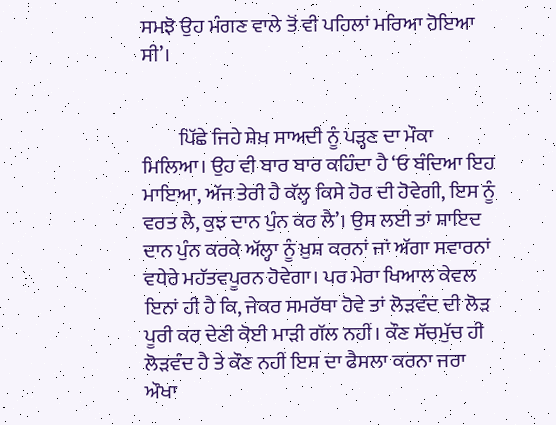ਸਮਝੋ ਉਹ ਮੰਗਣ ਵਾਲੇ ਤੋਂ ਵੀ ਪਹਿਲਾਂ ਮਰਿਆ ਹੋਇਆ ਸੀ’।


         ਪਿੱਛੇ ਜਿਹੇ ਸ਼ੇਖ਼ ਸਾਅਦੀ ਨੂੰ ਪੜ੍ਹਣ ਦਾ ਮੌਕਾ ਮਿਲਿਆ। ਉਹ ਵੀ ਬਾਰ ਬਾਰ ਕਹਿੰਦਾ ਹੈ ‘ਓ ਬੰਦਿਆ ਇਹ ਮਾਇਆ, ਅੱਜ ਤੇਰੀ ਹੈ ਕੱਲ੍ਹ ਕਿਸੇ ਹੋਰ ਦੀ ਹੋਵੇਗੀ, ਇਸ ਨੂੰ ਵਰਤ ਲੈ, ਕੁਝ ਦਾਨ ਪੁੰਨ ਕਰ ਲੈ’। ਉਸ ਲਈ ਤਾਂ ਸ਼ਾਇਦ ਦਾਨ ਪੁੰਨ ਕਰਕੇ ਅੱਲ੍ਹਾ ਨੂੰ ਖ਼ੁਸ਼ ਕਰਨਾਂ ਜਾਂ ਅੱਗਾ ਸਵਾਰਨਾਂ ਵਧੇਰੇ ਮਹੱਤਵਪੂਰਨ ਹੋਵੇਗਾ। ਪਰ ਮੇਰਾ ਖਿਆਲ ਕੇਵਲ ਇਨਾਂ ਹੀ ਹੈ ਕਿ, ਜੇਕਰ ਸਮਰੱਥਾ ਹੋਵੇ ਤਾਂ ਲੋੜਵੰਦ ਦੀ ਲੋੜ ਪੂਰੀ ਕਰ ਦੇਣੀ ਕੋਈ ਮਾੜੀ ਗੱਲ ਨਹੀਂ। ਕੌਣ ਸੱਚਮੁੱਚ ਹੀ ਲੋੜਵੰਦ ਹੈ ਤੇ ਕੌਣ ਨਹੀਂ ਇਸ ਦਾ ਫੈਸਲਾ ਕਰਨਾ ਜਰਾ ਔਖਾ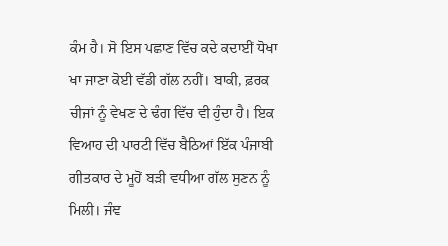ਕੰਮ ਹੈ। ਸੋ ਇਸ ਪਛਾਣ ਵਿੱਚ ਕਦੇ ਕਦਾਈਂ ਧੋਖਾ ਖਾ ਜਾਣਾ ਕੋਈ ਵੱਡੀ ਗੱਲ ਨਹੀਂ। ਬਾਕੀ, ਫ਼ਰਕ ਚੀਜਾਂ ਨੂੰ ਵੇਖਣ ਦੇ ਢੰਗ ਵਿੱਚ ਵੀ ਹੁੰਦਾ ਹੈ। ਇਕ ਵਿਆਹ ਦੀ ਪਾਰਟੀ ਵਿੱਚ ਬੈਠਿਆਂ ਇੱਕ ਪੰਜਾਬੀ ਗੀਤਕਾਰ ਦੇ ਮੂਹੋਂ ਬੜੀ ਵਧੀਆ ਗੱਲ ਸੁਣਨ ਨੂੰ ਮਿਲੀ। ਜੰਞ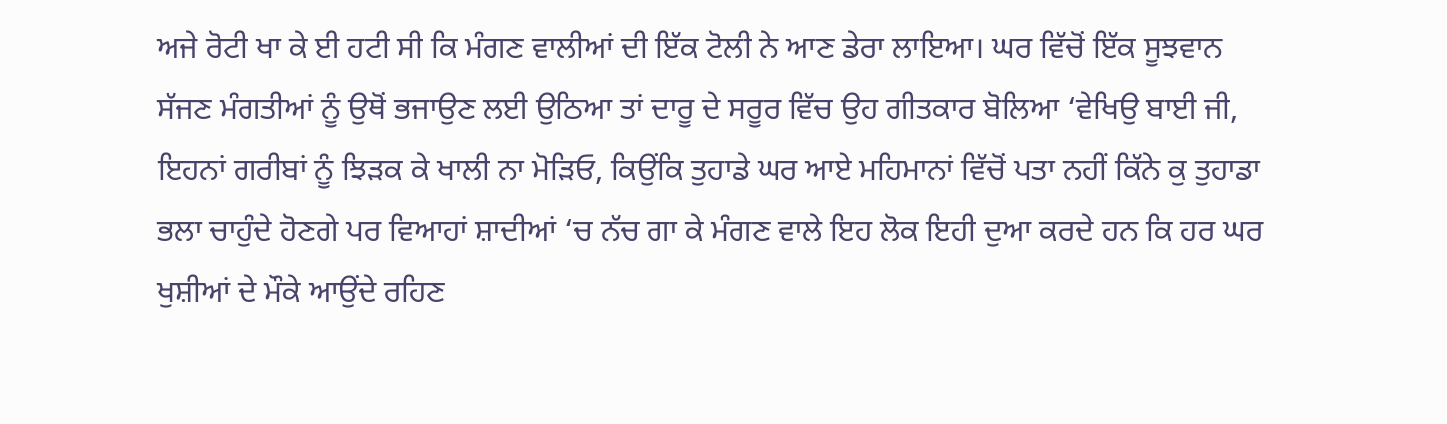ਅਜੇ ਰੋਟੀ ਖਾ ਕੇ ਈ ਹਟੀ ਸੀ ਕਿ ਮੰਗਣ ਵਾਲੀਆਂ ਦੀ ਇੱਕ ਟੋਲੀ ਨੇ ਆਣ ਡੇਰਾ ਲਾਇਆ। ਘਰ ਵਿੱਚੋਂ ਇੱਕ ਸੂਝਵਾਨ ਸੱਜਣ ਮੰਗਤੀਆਂ ਨੂੰ ਉਥੋਂ ਭਜਾਉਣ ਲਈ ਉਠਿਆ ਤਾਂ ਦਾਰੂ ਦੇ ਸਰੂਰ ਵਿੱਚ ਉਹ ਗੀਤਕਾਰ ਬੋਲਿਆ ‘ਵੇਖਿਉ ਬਾਈ ਜੀ, ਇਹਨਾਂ ਗਰੀਬਾਂ ਨੂੰ ਝਿੜਕ ਕੇ ਖਾਲੀ ਨਾ ਮੋੜਿਓ, ਕਿਉਂਕਿ ਤੁਹਾਡੇ ਘਰ ਆਏ ਮਹਿਮਾਨਾਂ ਵਿੱਚੋਂ ਪਤਾ ਨਹੀਂ ਕਿੱਨੇ ਕੁ ਤੁਹਾਡਾ ਭਲਾ ਚਾਹੁੰਦੇ ਹੋਣਗੇ ਪਰ ਵਿਆਹਾਂ ਸ਼ਾਦੀਆਂ ‘ਚ ਨੱਚ ਗਾ ਕੇ ਮੰਗਣ ਵਾਲੇ ਇਹ ਲੋਕ ਇਹੀ ਦੁਆ ਕਰਦੇ ਹਨ ਕਿ ਹਰ ਘਰ ਖੁਸ਼ੀਆਂ ਦੇ ਮੌਕੇ ਆਉਂਦੇ ਰਹਿਣ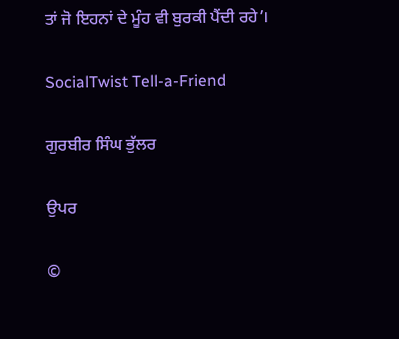ਤਾਂ ਜੋ ਇਹਨਾਂ ਦੇ ਮੂੰਹ ਵੀ ਬੁਰਕੀ ਪੈਂਦੀ ਰਹੇ’।

SocialTwist Tell-a-Friend

ਗੁਰਬੀਰ ਸਿੰਘ ਭੁੱਲਰ

ਉਪਰ

©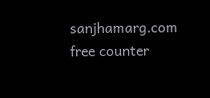sanjhamarg.com    free counter